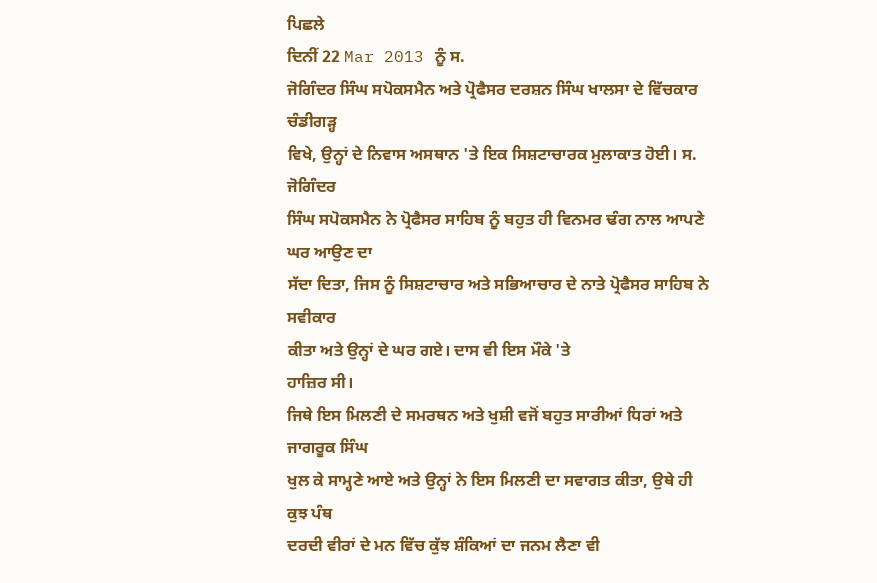ਪਿਛਲੇ
ਦਿਨੀਂ 22 Mar 2013 ਨੂੰ ਸ.
ਜੋਗਿੰਦਰ ਸਿੰਘ ਸਪੋਕਸਮੈਨ ਅਤੇ ਪ੍ਰੋਫੈਸਰ ਦਰਸ਼ਨ ਸਿੰਘ ਖਾਲਸਾ ਦੇ ਵਿੱਚਕਾਰ ਚੰਡੀਗੜ੍ਹ
ਵਿਖੇ, ਉਨ੍ਹਾਂ ਦੇ ਨਿਵਾਸ ਅਸਥਾਨ 'ਤੇ ਇਕ ਸਿਸ਼ਟਾਚਾਰਕ ਮੁਲਾਕਾਤ ਹੋਈ। ਸ. ਜੋਗਿੰਦਰ
ਸਿੰਘ ਸਪੋਕਸਮੈਨ ਨੇ ਪ੍ਰੋਫੈਸਰ ਸਾਹਿਬ ਨੂੰ ਬਹੁਤ ਹੀ ਵਿਨਮਰ ਢੰਗ ਨਾਲ ਆਪਣੇ ਘਰ ਆਉਣ ਦਾ
ਸੱਦਾ ਦਿਤਾ, ਜਿਸ ਨੂੰ ਸਿਸ਼ਟਾਚਾਰ ਅਤੇ ਸਭਿਆਚਾਰ ਦੇ ਨਾਤੇ ਪ੍ਰੋਫੈਸਰ ਸਾਹਿਬ ਨੇ ਸਵੀਕਾਰ
ਕੀਤਾ ਅਤੇ ਉਨ੍ਹਾਂ ਦੇ ਘਰ ਗਏ। ਦਾਸ ਵੀ ਇਸ ਮੌਕੇ 'ਤੇ
ਹਾਜ਼ਿਰ ਸੀ।
ਜਿਥੇ ਇਸ ਮਿਲਣੀ ਦੇ ਸਮਰਥਨ ਅਤੇ ਖੁਸ਼ੀ ਵਜੋਂ ਬਹੁਤ ਸਾਰੀਆਂ ਧਿਰਾਂ ਅਤੇ ਜਾਗਰੂਕ ਸਿੰਘ
ਖੁਲ ਕੇ ਸਾਮ੍ਹਣੇ ਆਏ ਅਤੇ ਉਨ੍ਹਾਂ ਨੇ ਇਸ ਮਿਲਣੀ ਦਾ ਸਵਾਗਤ ਕੀਤਾ, ਉਥੇ ਹੀ ਕੁਝ ਪੰਥ
ਦਰਦੀ ਵੀਰਾਂ ਦੇ ਮਨ ਵਿੱਚ ਕੁੱਝ ਸ਼ੰਕਿਆਂ ਦਾ ਜਨਮ ਲੈਣਾ ਵੀ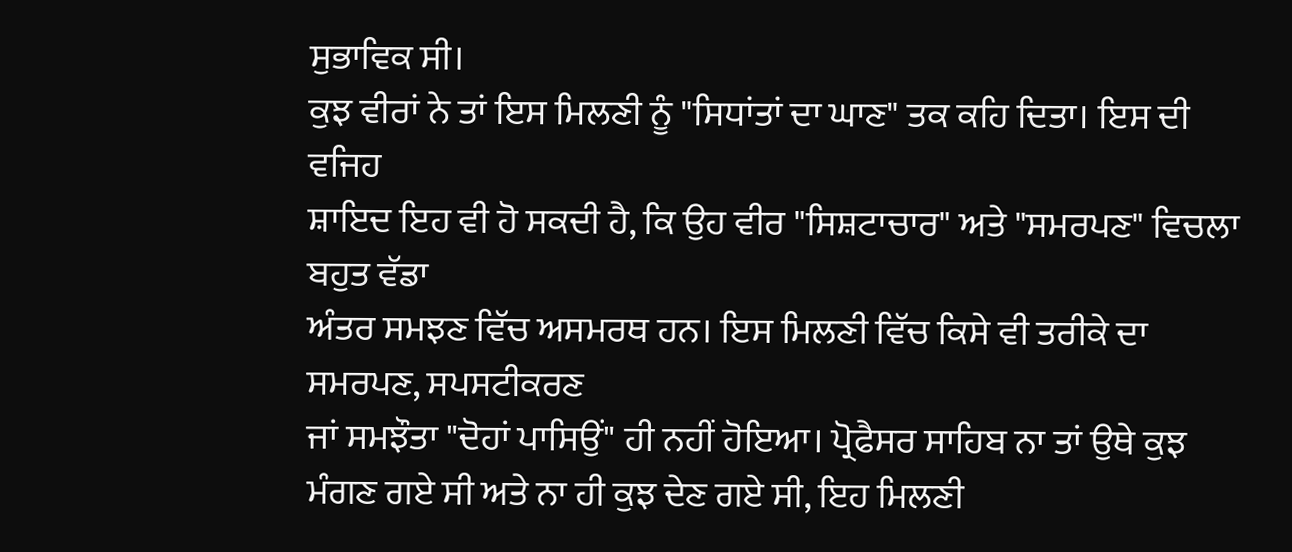ਸੁਭਾਵਿਕ ਸੀ।
ਕੁਝ ਵੀਰਾਂ ਨੇ ਤਾਂ ਇਸ ਮਿਲਣੀ ਨੂੰ "ਸਿਧਾਂਤਾਂ ਦਾ ਘਾਣ" ਤਕ ਕਹਿ ਦਿਤਾ। ਇਸ ਦੀ ਵਜਿਹ
ਸ਼ਾਇਦ ਇਹ ਵੀ ਹੋ ਸਕਦੀ ਹੈ, ਕਿ ਉਹ ਵੀਰ "ਸਿਸ਼ਟਾਚਾਰ" ਅਤੇ "ਸਮਰਪਣ" ਵਿਚਲਾ ਬਹੁਤ ਵੱਡਾ
ਅੰਤਰ ਸਮਝਣ ਵਿੱਚ ਅਸਮਰਥ ਹਨ। ਇਸ ਮਿਲਣੀ ਵਿੱਚ ਕਿਸੇ ਵੀ ਤਰੀਕੇ ਦਾ ਸਮਰਪਣ, ਸਪਸਟੀਕਰਣ
ਜਾਂ ਸਮਝੌਤਾ "ਦੋਹਾਂ ਪਾਸਿਉਂ" ਹੀ ਨਹੀਂ ਹੋਇਆ। ਪ੍ਰੋਫੈਸਰ ਸਾਹਿਬ ਨਾ ਤਾਂ ਉਥੇ ਕੁਝ
ਮੰਗਣ ਗਏ ਸੀ ਅਤੇ ਨਾ ਹੀ ਕੁਝ ਦੇਣ ਗਏ ਸੀ, ਇਹ ਮਿਲਣੀ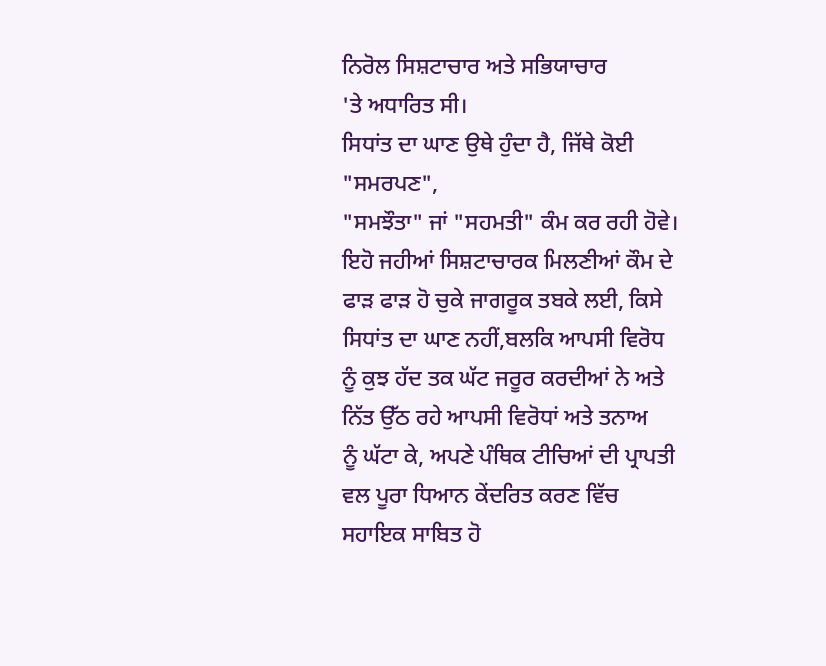ਨਿਰੋਲ ਸਿਸ਼ਟਾਚਾਰ ਅਤੇ ਸਭਿਯਾਚਾਰ
'ਤੇ ਅਧਾਰਿਤ ਸੀ।
ਸਿਧਾਂਤ ਦਾ ਘਾਣ ਉਥੇ ਹੁੰਦਾ ਹੈ, ਜਿੱਥੇ ਕੋਈ "ਸਮਰਪਣ",
"ਸਮਝੌਤਾ" ਜਾਂ "ਸਹਮਤੀ" ਕੰਮ ਕਰ ਰਹੀ ਹੋਵੇ। ਇਹੋ ਜਹੀਆਂ ਸਿਸ਼ਟਾਚਾਰਕ ਮਿਲਣੀਆਂ ਕੌਮ ਦੇ
ਫਾੜ ਫਾੜ ਹੋ ਚੁਕੇ ਜਾਗਰੂਕ ਤਬਕੇ ਲਈ, ਕਿਸੇ ਸਿਧਾਂਤ ਦਾ ਘਾਣ ਨਹੀਂ,ਬਲਕਿ ਆਪਸੀ ਵਿਰੋਧ
ਨੂੰ ਕੁਝ ਹੱਦ ਤਕ ਘੱਟ ਜਰੂਰ ਕਰਦੀਆਂ ਨੇ ਅਤੇ ਨਿੱਤ ਉੱਠ ਰਹੇ ਆਪਸੀ ਵਿਰੋਧਾਂ ਅਤੇ ਤਨਾਅ
ਨੂੰ ਘੱਟਾ ਕੇ, ਅਪਣੇ ਪੰਥਿਕ ਟੀਚਿਆਂ ਦੀ ਪ੍ਰਾਪਤੀ ਵਲ ਪੂਰਾ ਧਿਆਨ ਕੇਂਦਰਿਤ ਕਰਣ ਵਿੱਚ
ਸਹਾਇਕ ਸਾਬਿਤ ਹੋ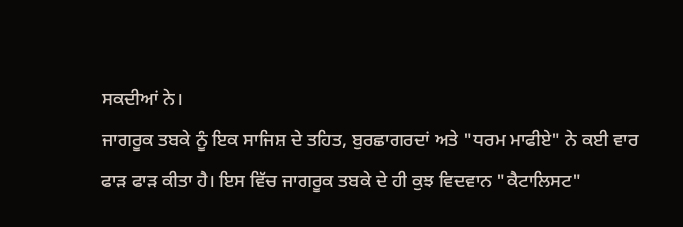ਸਕਦੀਆਂ ਨੇ।
ਜਾਗਰੂਕ ਤਬਕੇ ਨੂੰ ਇਕ ਸਾਜਿਸ਼ ਦੇ ਤਹਿਤ, ਬੁਰਛਾਗਰਦਾਂ ਅਤੇ "ਧਰਮ ਮਾਫੀਏ" ਨੇ ਕਈ ਵਾਰ
ਫਾੜ ਫਾੜ ਕੀਤਾ ਹੈ। ਇਸ ਵਿੱਚ ਜਾਗਰੂਕ ਤਬਕੇ ਦੇ ਹੀ ਕੁਝ ਵਿਦਵਾਨ "ਕੈਟਾਲਿਸਟ"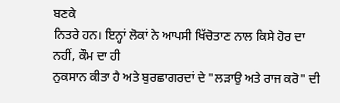ਬਣਕੇ
ਨਿਤਰੇ ਹਨ। ਇਨ੍ਹਾਂ ਲੋਕਾਂ ਨੇ ਆਪਸੀ ਖਿੱਚੋਤਾਣ ਨਾਲ ਕਿਸੇ ਹੋਰ ਦਾ ਨਹੀਂ, ਕੌਮ ਦਾ ਹੀ
ਨੁਕਸਾਨ ਕੀਤਾ ਹੈ ਅਤੇ ਬੁਰਛਾਗਰਦਾਂ ਦੇ "ਲੜਾਉ ਅਤੇ ਰਾਜ ਕਰੋ" ਦੀ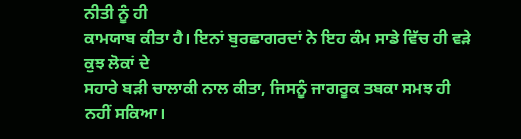ਨੀਤੀ ਨੂੰ ਹੀ
ਕਾਮਯਾਬ ਕੀਤਾ ਹੈ। ਇਨਾਂ ਬੁਰਛਾਗਰਦਾਂ ਨੇ ਇਹ ਕੰਮ ਸਾਡੇ ਵਿੱਚ ਹੀ ਵੜੇ ਕੁਝ ਲੋਕਾਂ ਦੇ
ਸਹਾਰੇ ਬੜੀ ਚਾਲਾਕੀ ਨਾਲ ਕੀਤਾ, ਜਿਸਨੂੰ ਜਾਗਰੂਕ ਤਬਕਾ ਸਮਝ ਹੀ ਨਹੀਂ ਸਕਿਆ।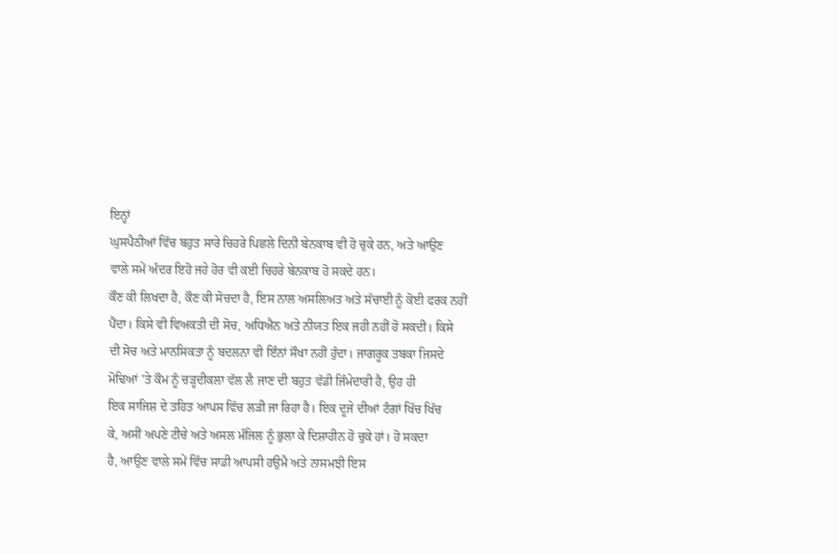ਇਨ੍ਹਾਂ
ਘੁਸਪੈਠੀਆਂ ਵਿੱਚ ਬਹੁਤ ਸਾਰੇ ਚਿਹਰੇ ਪਿਛਲੇ ਦਿਨੀ ਬੇਨਕਾਬ ਵੀ ਹੋ ਚੁਕੇ ਹਨ, ਅਤੇ ਆਉਣ
ਵਾਲੇ ਸਮੇਂ ਅੰਦਰ ਇਹੋ ਜਹੇ ਹੋਰ ਵੀ ਕਈ ਚਿਹਰੇ ਬੇਨਕਾਬ ਹੋ ਸਕਦੇ ਹਨ।
ਕੌਣ ਕੀ ਲਿਖਦਾ ਹੈ, ਕੌਣ ਕੀ ਸੋਚਦਾ ਹੈ, ਇਸ ਨਾਲ ਅਸਲਿਅਤ ਅਤੇ ਸੱਚਾਈ ਨੂੰ ਕੋਈ ਫਰਕ ਨਹੀਂ
ਪੈਂਦਾ। ਕਿਸੇ ਵੀ ਵਿਅਕਤੀ ਦੀ ਸੋਚ, ਅਧਿਐਨ ਅਤੇ ਨੀਯਤ ਇਕ ਜਹੀ ਨਹੀਂ ਹੋ ਸਕਦੀ। ਕਿਸੇ
ਦੀ ਸੋਚ ਅਤੇ ਮਾਨਸਿਕਤਾ ਨੂੰ ਬਦਲਨਾ ਵੀ ਇੰਨਾਂ ਸੌਖਾ ਨਹੀਂ ਹੁੰਦਾ। ਜਾਗਰੂਕ ਤਬਕਾ ਜਿਸਦੇ
ਮੋਢਿਆਂ 'ਤੇ ਕੌਮ ਨੂੰ ਚੜ੍ਹਦੀਕਲਾ ਵੱਲ ਲੈ ਜਾਣ ਦੀ ਬਹੁਤ ਵੱਡੀ ਜਿੰਮੇਦਾਰੀ ਹੈ, ਉਹ ਹੀ
ਇਕ ਸਾਜਿਸ਼ ਦੇ ਤਹਿਤ ਆਪਸ ਵਿੱਚ ਲੜੀ ਜਾ ਰਿਹਾ ਹੈ। ਇਕ ਦੂਜੇ ਦੀਆਂ ਟੰਗਾਂ ਖਿੱਚ ਖਿੱਚ
ਕੇ, ਅਸੀਂ ਅਪਣੇ ਟੀਚੇ ਅਤੇ ਅਸਲ ਮੰਜਿਲ ਨੂੰ ਭੁਲਾ ਕੇ ਦਿਸ਼ਾਹੀਨ ਹੋ ਚੁਕੇ ਹਾਂ। ਹੋ ਸਕਦਾ
ਹੈ, ਆਉਣ ਵਾਲੇ ਸਮੇਂ ਵਿੱਚ ਸਾਡੀ ਆਪਸੀ ਹਉਮੈ ਅਤੇ ਨਾਸਮਝੀ ਇਸ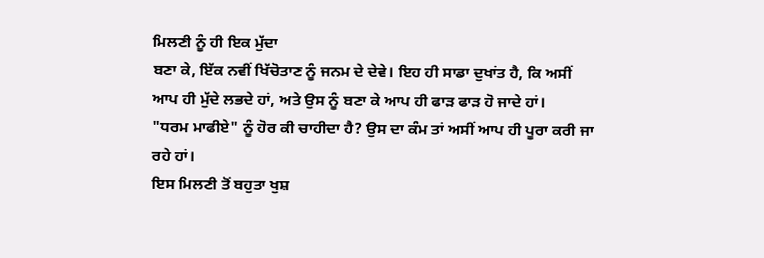ਮਿਲਣੀ ਨੂੰ ਹੀ ਇਕ ਮੁੱਦਾ
ਬਣਾ ਕੇ, ਇੱਕ ਨਵੀਂ ਖਿੱਚੋਤਾਣ ਨੂੰ ਜਨਮ ਦੇ ਦੇਵੇ। ਇਹ ਹੀ ਸਾਡਾ ਦੁਖਾਂਤ ਹੈ, ਕਿ ਅਸੀਂ
ਆਪ ਹੀ ਮੁੱਦੇ ਲਭਦੇ ਹਾਂ, ਅਤੇ ਉਸ ਨੂੰ ਬਣਾ ਕੇ ਆਪ ਹੀ ਫਾੜ ਫਾੜ ਹੋ ਜਾਦੇ ਹਾਂ।
"ਧਰਮ ਮਾਫੀਏ" ਨੂੰ ਹੋਰ ਕੀ ਚਾਹੀਦਾ ਹੈ? ਉਸ ਦਾ ਕੰਮ ਤਾਂ ਅਸੀਂ ਆਪ ਹੀ ਪੂਰਾ ਕਰੀ ਜਾ
ਰਹੇ ਹਾਂ।
ਇਸ ਮਿਲਣੀ ਤੋਂ ਬਹੁਤਾ ਖੁਸ਼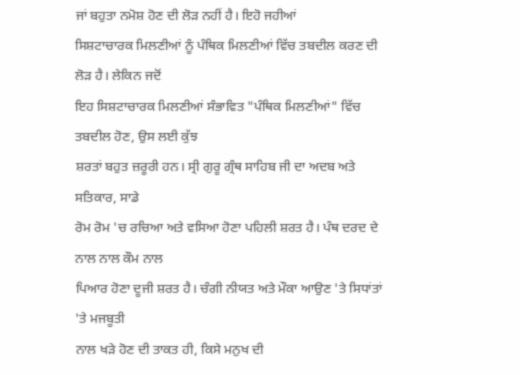ਜਾਂ ਬਹੁਤਾ ਨਮੋਸ਼ ਹੋਣ ਦੀ ਲੋੜ ਨਹੀਂ ਹੈ। ਇਹੋ ਜਹੀਆਂ
ਸਿਸ਼ਟਾਚਾਰਕ ਮਿਲਣੀਆਂ ਨੂੰ ਪੰਥਿਕ ਮਿਲਣੀਆਂ ਵਿੱਚ ਤਬਦੀਲ ਕਰਣ ਦੀ ਲੋੜ ਹੈ। ਲੇਕਿਨ ਜਦੋਂ
ਇਹ ਸਿਸ਼ਟਾਚਾਰਕ ਮਿਲਣੀਆਂ ਸੰਭਾਵਿਤ "ਪੰਥਿਕ ਮਿਲਣੀਆਂ" ਵਿੱਚ ਤਬਦੀਲ ਹੋਣ, ਉਸ ਲਈ ਕੁੱਝ
ਸ਼ਰਤਾਂ ਬਹੁਤ ਜ਼ਰੂਰੀ ਹਨ। ਸ੍ਰੀ ਗੁਰੂ ਗ੍ਰੰਥ ਸਾਹਿਬ ਜੀ ਦਾ ਅਦਬ ਅਤੇ ਸਤਿਕਾਰ, ਸਾਡੇ
ਰੋਮ ਰੋਮ 'ਚ ਰਚਿਆ ਅਤੇ ਵਸਿਆ ਹੋਣਾ ਪਹਿਲੀ ਸ਼ਰਤ ਹੈ। ਪੰਥ ਦਰਦ ਦੇ ਨਾਲ ਨਾਲ ਕੌਮ ਨਾਲ
ਪਿਆਰ ਹੋਣਾ ਦੂਜੀ ਸ਼ਰਤ ਹੈ। ਚੰਗੀ ਨੀਯਤ ਅਤੇ ਮੌਕਾ ਆਉਣ 'ਤੇ ਸਿਧਾਂਤਾਂ 'ਤੇ ਮਜਬੂਤੀ
ਨਾਲ ਖੜੇ ਹੋਣ ਦੀ ਤਾਕਤ ਹੀ, ਕਿਸੇ ਮਨੁਖ ਦੀ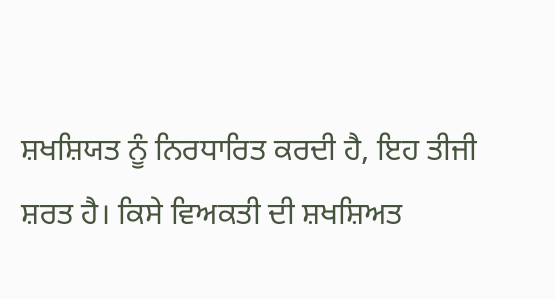ਸ਼ਖਸ਼ਿਯਤ ਨੂੰ ਨਿਰਧਾਰਿਤ ਕਰਦੀ ਹੈ, ਇਹ ਤੀਜੀ
ਸ਼ਰਤ ਹੈ। ਕਿਸੇ ਵਿਅਕਤੀ ਦੀ ਸ਼ਖਸ਼ਿਅਤ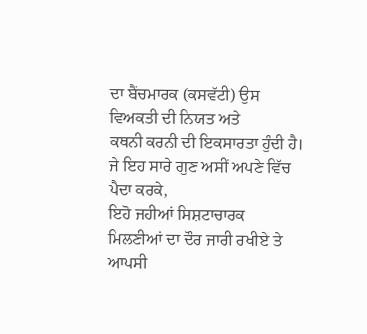ਦਾ ਬੈਂਚਮਾਰਕ (ਕਸਵੱਟੀ) ਉਸ ਵਿਅਕਤੀ ਦੀ ਨਿਯਤ ਅਤੇ
ਕਥਨੀ ਕਰਨੀ ਦੀ ਇਕਸਾਰਤਾ ਹੁੰਦੀ ਹੈ। ਜੇ ਇਹ ਸਾਰੇ ਗੁਣ ਅਸੀਂ ਅਪਣੇ ਵਿੱਚ ਪੈਦਾ ਕਰਕੇ,
ਇਹੋ ਜਹੀਆਂ ਸਿਸ਼ਟਾਚਾਰਕ ਮਿਲਣੀਆਂ ਦਾ ਦੌਰ ਜਾਰੀ ਰਖੀਏ ਤੇ ਆਪਸੀ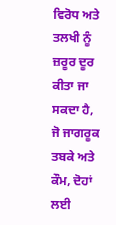ਵਿਰੋਧ ਅਤੇ ਤਲਖੀ ਨੂੰ
ਜ਼ਰੂਰ ਦੂਰ ਕੀਤਾ ਜਾ ਸਕਦਾ ਹੈ, ਜੋ ਜਾਗਰੂਕ ਤਬਕੇ ਅਤੇ ਕੌਮ, ਦੋਹਾਂ ਲਈ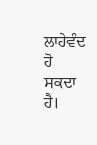ਲਾਹੇਵੰਦ ਹੋ
ਸਕਦਾ ਹੈ।